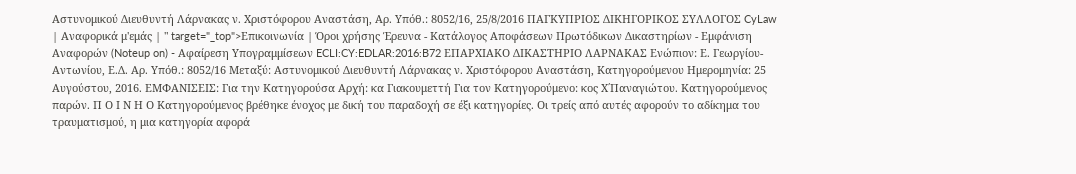Αστυνομικού Διευθυντή Λάρνακας ν. Χριστόφορου Αναστάση, Αρ. Υπόθ.: 8052/16, 25/8/2016 ΠΑΓΚΥΠΡΙΟΣ ΔΙΚΗΓΟΡΙΚΟΣ ΣΥΛΛΟΓΟΣ CyLaw | Αναφορικά μ'εμάς | " target="_top">Επικοινωνία | Όροι χρήσης Έρευνα - Κατάλογος Αποφάσεων Πρωτόδικων Δικαστηρίων - Εμφάνιση Αναφορών (Noteup on) - Αφαίρεση Υπογραμμίσεων ECLI:CY:EDLAR:2016:B72 ΕΠΑΡΧΙΑΚΟ ΔΙΚΑΣΤΗΡΙΟ ΛΑΡΝΑΚΑΣ Ενώπιον: Ε. Γεωργίου- Αντωνίου, Ε.Δ. Αρ. Υπόθ.: 8052/16 Μεταξύ: Αστυνομικού Διευθυντή Λάρνακας ν. Χριστόφορου Αναστάση, Κατηγορούμενου Ημερομηνία: 25 Αυγούστου, 2016. ΕΜΦΑΝΙΣΕΙΣ: Για την Κατηγορούσα Αρχή: κα Γιακουμεττή Για τον Κατηγορούμενο: κος Χ΄Παναγιώτου. Κατηγορούμενος παρών. Π Ο Ι Ν Η Ο Κατηγορούμενος βρέθηκε ένοχος με δική του παραδοχή σε έξι κατηγορίες. Οι τρείς από αυτές αφορούν το αδίκημα του τραυματισμού, η μια κατηγορία αφορά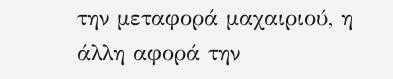την μεταφορά μαχαιριού, η άλλη αφορά την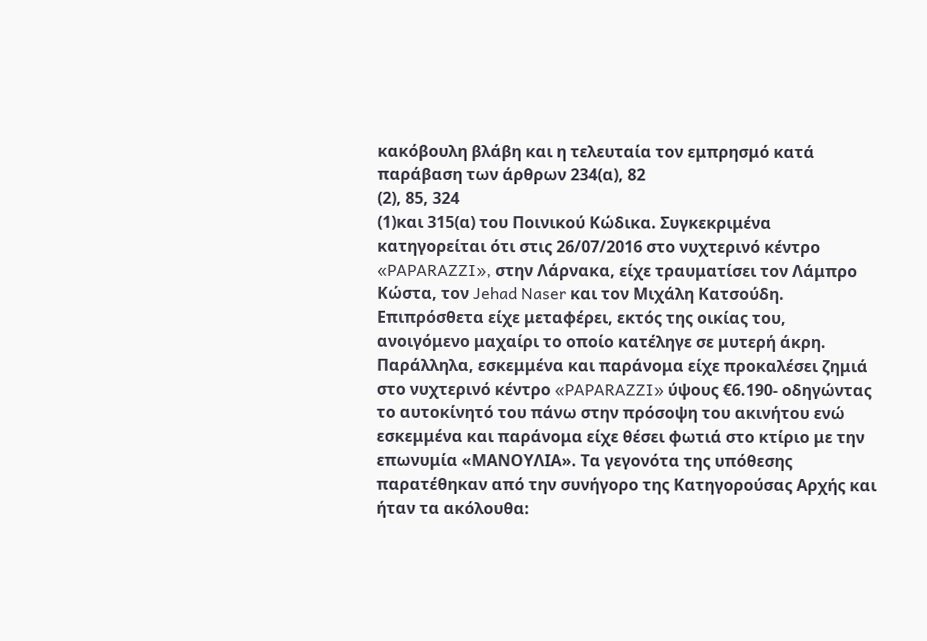κακόβουλη βλάβη και η τελευταία τον εμπρησμό κατά παράβαση των άρθρων 234(α), 82
(2), 85, 324
(1)και 315(α) του Ποινικού Κώδικα. Συγκεκριμένα κατηγορείται ότι στις 26/07/2016 στο νυχτερινό κέντρο «PAPARAZZI», στην Λάρνακα, είχε τραυματίσει τον Λάμπρο Κώστα, τον Jehad Naser και τον Μιχάλη Κατσούδη. Επιπρόσθετα είχε μεταφέρει, εκτός της οικίας του, ανοιγόμενο μαχαίρι το οποίο κατέληγε σε μυτερή άκρη. Παράλληλα, εσκεμμένα και παράνομα είχε προκαλέσει ζημιά στο νυχτερινό κέντρο «PAPARAZZI» ύψους €6.190- οδηγώντας το αυτοκίνητό του πάνω στην πρόσοψη του ακινήτου ενώ εσκεμμένα και παράνομα είχε θέσει φωτιά στο κτίριο με την επωνυμία «ΜΑΝΟΥΛΙΑ». Τα γεγονότα της υπόθεσης παρατέθηκαν από την συνήγορο της Κατηγορούσας Αρχής και ήταν τα ακόλουθα: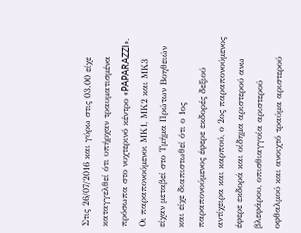Στις 26/07/2016 και γύρω στις 03.00 είχε καταγγελθεί ότι υπήρχαν τραυματισμένα πρόσωπα στο νυχτερινό κέντρο «PAPARAZZI». Οι παραπονούμενοι ΜΚ1, ΜΚ2 και ΜΚ3 είχαν μεταβεί στο Τμήμα Πρώτων Βοηθειών και είχε διαπιστωθεί ότι ο 1ος παραπονούμενος έφερε εκδορές δεξιού αντίχειρα και καρπού, ο 2ος παραπονούμενος έφερε εκδορά και οίδημα αριστερού ανω βλεφάρου, οπισθιαγγοία αριστερού οφθαλμού και ανοιχτό τραύμα αριστερού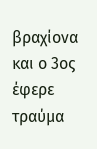βραχίονα και ο 3ος έφερε τραύμα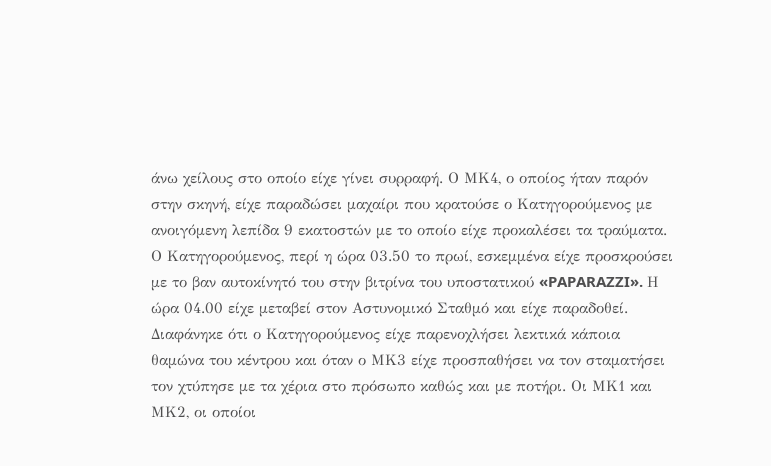άνω χείλους στο οποίο είχε γίνει συρραφή. Ο ΜΚ4, ο οποίος ήταν παρόν στην σκηνή, είχε παραδώσει μαχαίρι που κρατούσε ο Κατηγορούμενος με ανοιγόμενη λεπίδα 9 εκατοστών με το οποίο είχε προκαλέσει τα τραύματα. Ο Κατηγορούμενος, περί η ώρα 03.50 το πρωί, εσκεμμένα είχε προσκρούσει με το βαν αυτοκίνητό του στην βιτρίνα του υποστατικού «PAPARAZZI». Η ώρα 04.00 είχε μεταβεί στον Αστυνομικό Σταθμό και είχε παραδοθεί. Διαφάνηκε ότι ο Κατηγορούμενος είχε παρενοχλήσει λεκτικά κάποια θαμώνα του κέντρου και όταν ο ΜΚ3 είχε προσπαθήσει να τον σταματήσει τον χτύπησε με τα χέρια στο πρόσωπο καθώς και με ποτήρι. Οι ΜΚ1 και ΜΚ2, οι οποίοι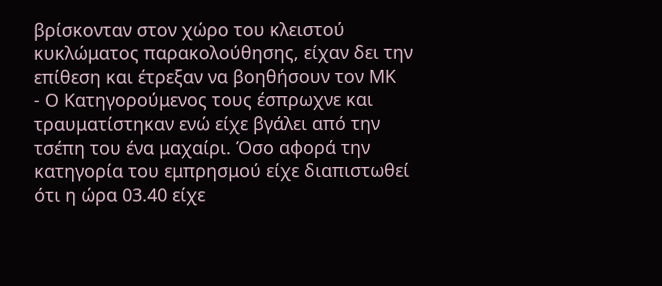βρίσκονταν στον χώρο του κλειστού κυκλώματος παρακολούθησης, είχαν δει την επίθεση και έτρεξαν να βοηθήσουν τον ΜΚ
- Ο Κατηγορούμενος τους έσπρωχνε και τραυματίστηκαν ενώ είχε βγάλει από την τσέπη του ένα μαχαίρι. Όσο αφορά την κατηγορία του εμπρησμού είχε διαπιστωθεί ότι η ώρα 03.40 είχε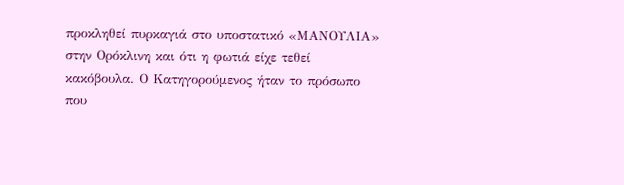προκληθεί πυρκαγιά στο υποστατικό «ΜΑΝΟΥΛΙΑ» στην Ορόκλινη και ότι η φωτιά είχε τεθεί κακόβουλα. Ο Κατηγορούμενος ήταν το πρόσωπο που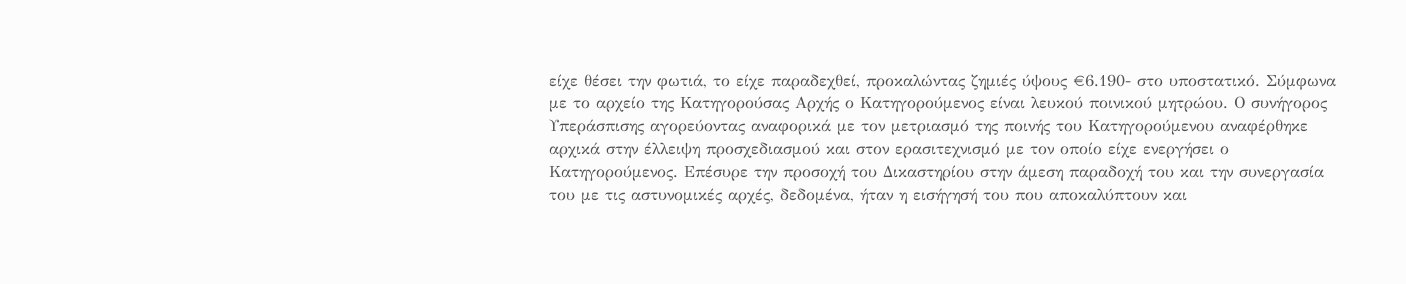είχε θέσει την φωτιά, το είχε παραδεχθεί, προκαλώντας ζημιές ύψους €6.190- στο υποστατικό. Σύμφωνα με το αρχείο της Κατηγορούσας Αρχής ο Κατηγορούμενος είναι λευκού ποινικού μητρώου. Ο συνήγορος Υπεράσπισης αγορεύοντας αναφορικά με τον μετριασμό της ποινής του Κατηγορούμενου αναφέρθηκε αρχικά στην έλλειψη προσχεδιασμού και στον ερασιτεχνισμό με τον οποίο είχε ενεργήσει ο Κατηγορούμενος. Επέσυρε την προσοχή του Δικαστηρίου στην άμεση παραδοχή του και την συνεργασία του με τις αστυνομικές αρχές, δεδομένα, ήταν η εισήγησή του που αποκαλύπτουν και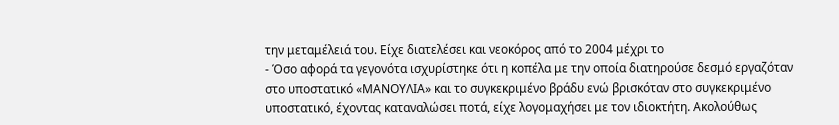την μεταμέλειά του. Είχε διατελέσει και νεοκόρος από το 2004 μέχρι το
- Όσο αφορά τα γεγονότα ισχυρίστηκε ότι η κοπέλα με την οποία διατηρούσε δεσμό εργαζόταν στο υποστατικό «ΜΑΝΟΥΛΙΑ» και το συγκεκριμένο βράδυ ενώ βρισκόταν στο συγκεκριμένο υποστατικό, έχοντας καταναλώσει ποτά, είχε λογομαχήσει με τον ιδιοκτήτη. Ακολούθως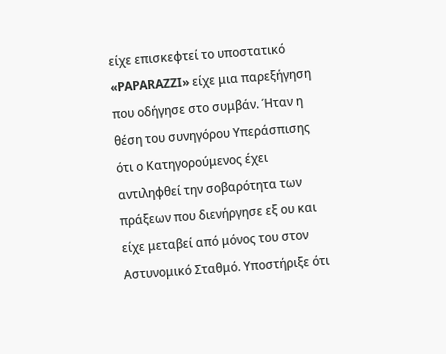είχε επισκεφτεί το υποστατικό «PAPARAZZI» είχε μια παρεξήγηση που οδήγησε στο συμβάν. Ήταν η θέση του συνηγόρου Υπεράσπισης ότι ο Κατηγορούμενος έχει αντιληφθεί την σοβαρότητα των πράξεων που διενήργησε εξ ου και είχε μεταβεί από μόνος του στον Αστυνομικό Σταθμό. Υποστήριξε ότι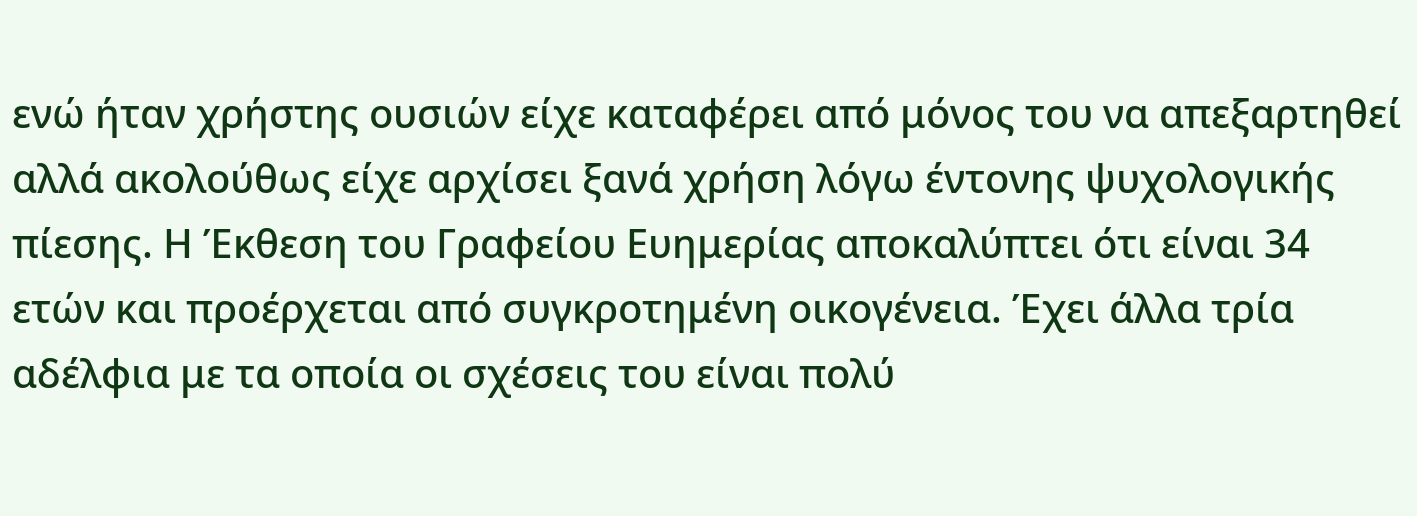ενώ ήταν χρήστης ουσιών είχε καταφέρει από μόνος του να απεξαρτηθεί αλλά ακολούθως είχε αρχίσει ξανά χρήση λόγω έντονης ψυχολογικής πίεσης. Η Έκθεση του Γραφείου Ευημερίας αποκαλύπτει ότι είναι 34 ετών και προέρχεται από συγκροτημένη οικογένεια. Έχει άλλα τρία αδέλφια με τα οποία οι σχέσεις του είναι πολύ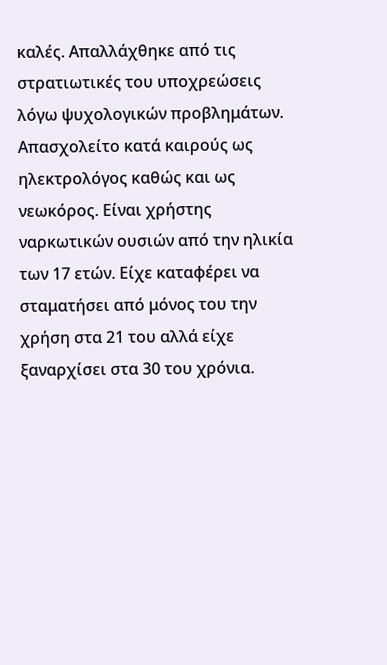καλές. Απαλλάχθηκε από τις στρατιωτικές του υποχρεώσεις λόγω ψυχολογικών προβλημάτων. Απασχολείτο κατά καιρούς ως ηλεκτρολόγος καθώς και ως νεωκόρος. Είναι χρήστης ναρκωτικών ουσιών από την ηλικία των 17 ετών. Είχε καταφέρει να σταματήσει από μόνος του την χρήση στα 21 του αλλά είχε ξαναρχίσει στα 30 του χρόνια.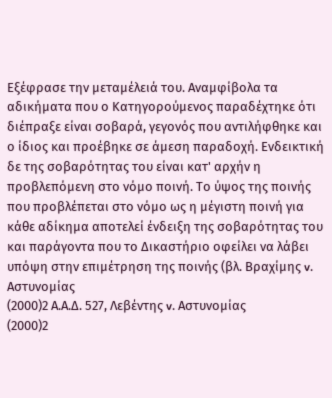Εξέφρασε την μεταμέλειά του. Αναμφίβολα τα αδικήματα που ο Κατηγορούμενος παραδέχτηκε ότι διέπραξε είναι σοβαρά, γεγονός που αντιλήφθηκε και ο ίδιος και προέβηκε σε άμεση παραδοχή. Ενδεικτική δε της σοβαρότητας του είναι κατ' αρχήν η προβλεπόμενη στο νόμο ποινή. Το ύψος της ποινής που προβλέπεται στο νόμο ως η μέγιστη ποινή για κάθε αδίκημα αποτελεί ένδειξη της σοβαρότητας του και παράγοντα που το Δικαστήριο οφείλει να λάβει υπόψη στην επιμέτρηση της ποινής (βλ. Βραχίμης v. Αστυνομίας
(2000)2 Α.Α.Δ. 527, Λεβέντης v. Αστυνομίας
(2000)2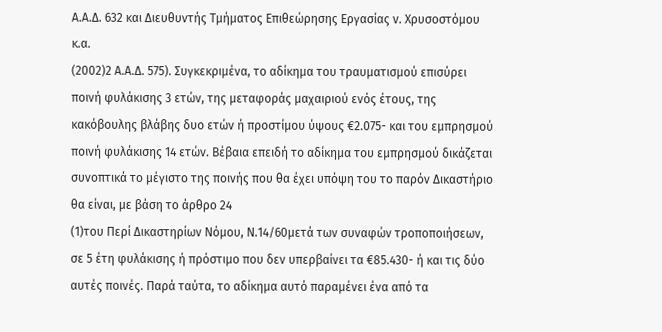Α.Α.Δ. 632 και Διευθυντής Τμήματος Επιθεώρησης Εργασίας v. Χρυσοστόμου κ.α.
(2002)2 Α.Α.Δ. 575). Συγκεκριμένα, το αδίκημα του τραυματισμού επισύρει ποινή φυλάκισης 3 ετών, της μεταφοράς μαχαιριού ενός έτους, της κακόβουλης βλάβης δυο ετών ή προστίμου ύψους €2.075- και του εμπρησμού ποινή φυλάκισης 14 ετών. Βέβαια επειδή το αδίκημα του εμπρησμού δικάζεται συνοπτικά το μέγιστο της ποινής που θα έχει υπόψη του το παρόν Δικαστήριο θα είναι, με βάση το άρθρο 24
(1)του Περί Δικαστηρίων Νόμου, Ν.14/60μετά των συναφών τροποποιήσεων, σε 5 έτη φυλάκισης ή πρόστιμο που δεν υπερβαίνει τα €85.430- ή και τις δύο αυτές ποινές. Παρά ταύτα, το αδίκημα αυτό παραμένει ένα από τα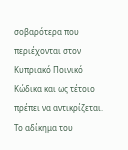σοβαρότερα που περιέχονται στον Κυπριακό Ποινικό Κώδικα και ως τέτοιο πρέπει να αντικρίζεται. Το αδίκημα του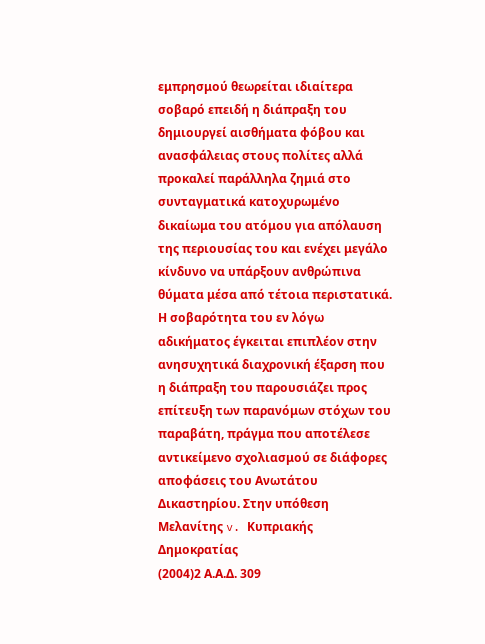εμπρησμού θεωρείται ιδιαίτερα σοβαρό επειδή η διάπραξη του δημιουργεί αισθήματα φόβου και ανασφάλειας στους πολίτες αλλά προκαλεί παράλληλα ζημιά στο συνταγματικά κατοχυρωμένο δικαίωμα του ατόμου για απόλαυση της περιουσίας του και ενέχει μεγάλο κίνδυνο να υπάρξουν ανθρώπινα θύματα μέσα από τέτοια περιστατικά. Η σοβαρότητα του εν λόγω αδικήματος έγκειται επιπλέον στην ανησυχητικά διαχρονική έξαρση που η διάπραξη του παρουσιάζει προς επίτευξη των παρανόμων στόχων του παραβάτη, πράγμα που αποτέλεσε αντικείμενο σχολιασμού σε διάφορες αποφάσεις του Ανωτάτου Δικαστηρίου. Στην υπόθεση Μελανίτης v. Κυπριακής Δημοκρατίας
(2004)2 Α.Α.Δ. 309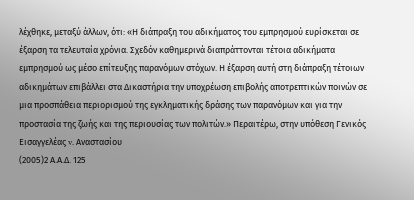λέχθηκε, μεταξύ άλλων, ότι: «Η διάπραξη του αδικήματος του εμπρησμού ευρίσκεται σε έξαρση τα τελευταία χρόνια. Σχεδόν καθημερινά διαπράττονται τέτοια αδικήματα εμπρησμού ως μέσο επίτευξης παρανόμων στόχων. Η έξαρση αυτή στη διάπραξη τέτοιων αδικημάτων επιβάλλει στα Δικαστήρια την υποχρέωση επιβολής αποτρεπτικών ποινών σε μια προσπάθεια περιορισμού της εγκληματικής δράσης των παρανόμων και για την προστασία της ζωής και της περιουσίας των πολιτών.» Περαιτέρω, στην υπόθεση Γενικός Εισαγγελέας v. Αναστασίου
(2005)2 Α.Α.Δ. 125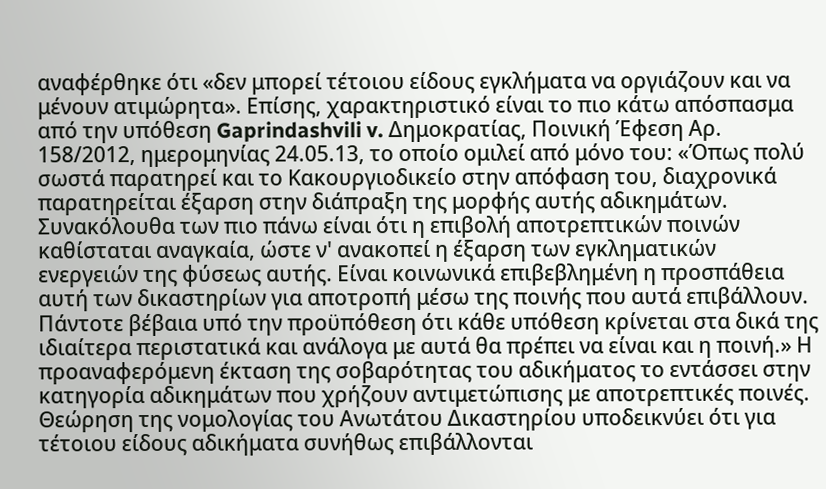αναφέρθηκε ότι «δεν μπορεί τέτοιου είδους εγκλήματα να οργιάζουν και να μένουν ατιμώρητα». Επίσης, χαρακτηριστικό είναι το πιο κάτω απόσπασμα από την υπόθεση Gaprindashvili v. Δημοκρατίας, Ποινική Έφεση Αρ. 158/2012, ημερομηνίας 24.05.13, το οποίο ομιλεί από μόνο του: «Όπως πολύ σωστά παρατηρεί και το Κακουργιοδικείο στην απόφαση του, διαχρονικά παρατηρείται έξαρση στην διάπραξη της μορφής αυτής αδικημάτων. Συνακόλουθα των πιο πάνω είναι ότι η επιβολή αποτρεπτικών ποινών καθίσταται αναγκαία, ώστε ν' ανακοπεί η έξαρση των εγκληματικών ενεργειών της φύσεως αυτής. Είναι κοινωνικά επιβεβλημένη η προσπάθεια αυτή των δικαστηρίων για αποτροπή μέσω της ποινής που αυτά επιβάλλουν. Πάντοτε βέβαια υπό την προϋπόθεση ότι κάθε υπόθεση κρίνεται στα δικά της ιδιαίτερα περιστατικά και ανάλογα με αυτά θα πρέπει να είναι και η ποινή.» Η προαναφερόμενη έκταση της σοβαρότητας του αδικήματος το εντάσσει στην κατηγορία αδικημάτων που χρήζουν αντιμετώπισης με αποτρεπτικές ποινές. Θεώρηση της νομολογίας του Ανωτάτου Δικαστηρίου υποδεικνύει ότι για τέτοιου είδους αδικήματα συνήθως επιβάλλονται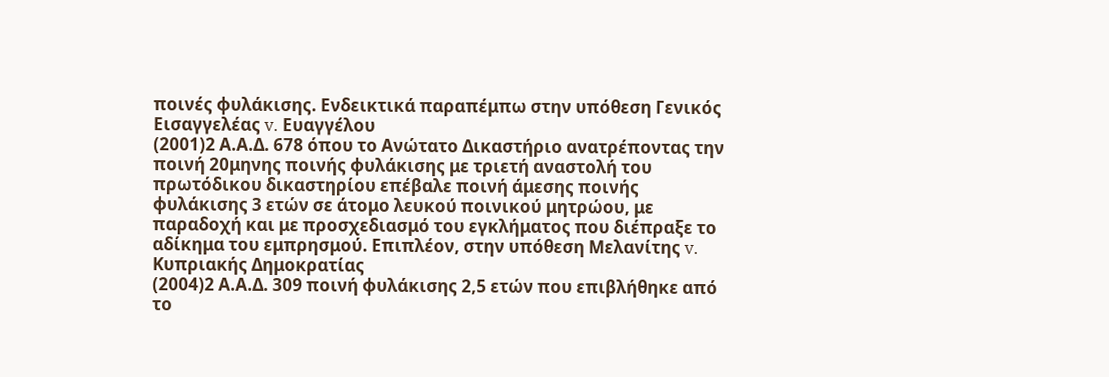ποινές φυλάκισης. Ενδεικτικά παραπέμπω στην υπόθεση Γενικός Εισαγγελέας v. Ευαγγέλου
(2001)2 Α.Α.Δ. 678 όπου το Ανώτατο Δικαστήριο ανατρέποντας την ποινή 20μηνης ποινής φυλάκισης με τριετή αναστολή του πρωτόδικου δικαστηρίου επέβαλε ποινή άμεσης ποινής φυλάκισης 3 ετών σε άτομο λευκού ποινικού μητρώου, με παραδοχή και με προσχεδιασμό του εγκλήματος που διέπραξε το αδίκημα του εμπρησμού. Επιπλέον, στην υπόθεση Μελανίτης v. Κυπριακής Δημοκρατίας
(2004)2 Α.Α.Δ. 309 ποινή φυλάκισης 2,5 ετών που επιβλήθηκε από το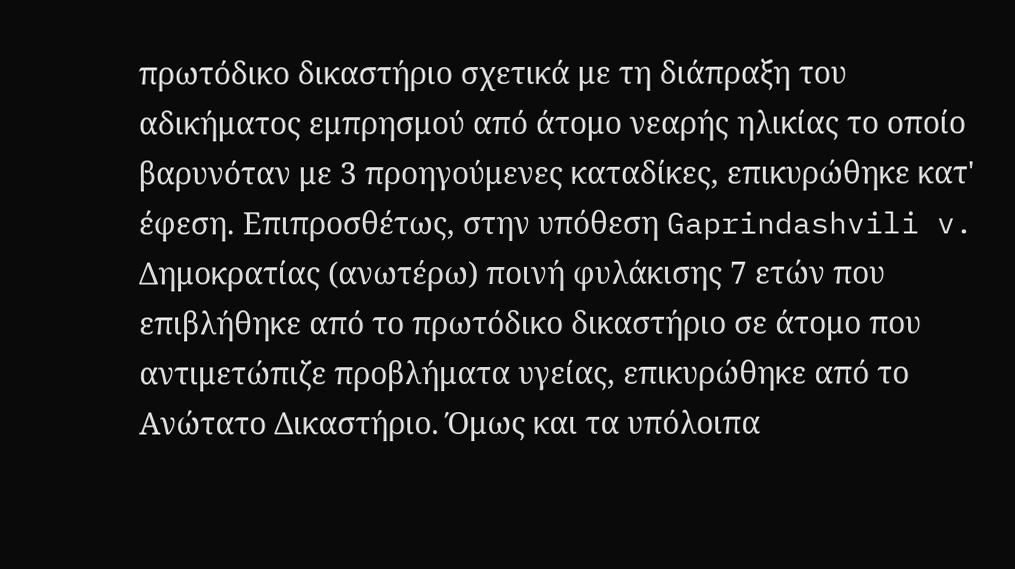πρωτόδικο δικαστήριο σχετικά με τη διάπραξη του αδικήματος εμπρησμού από άτομο νεαρής ηλικίας το οποίο βαρυνόταν με 3 προηγούμενες καταδίκες, επικυρώθηκε κατ' έφεση. Επιπροσθέτως, στην υπόθεση Gaprindashvili v. Δημοκρατίας (ανωτέρω) ποινή φυλάκισης 7 ετών που επιβλήθηκε από το πρωτόδικο δικαστήριο σε άτομο που αντιμετώπιζε προβλήματα υγείας, επικυρώθηκε από το Ανώτατο Δικαστήριο. Όμως και τα υπόλοιπα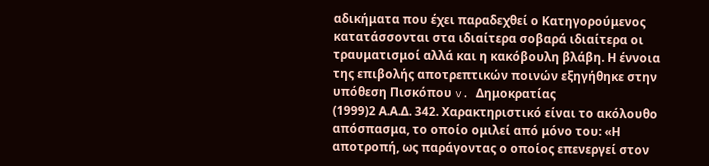αδικήματα που έχει παραδεχθεί ο Κατηγορούμενος κατατάσσονται στα ιδιαίτερα σοβαρά ιδιαίτερα οι τραυματισμοί αλλά και η κακόβουλη βλάβη. Η έννοια της επιβολής αποτρεπτικών ποινών εξηγήθηκε στην υπόθεση Πισκόπου v. Δημοκρατίας
(1999)2 Α.Α.Δ. 342. Χαρακτηριστικό είναι το ακόλουθο απόσπασμα, το οποίο ομιλεί από μόνο του: «Η αποτροπή, ως παράγοντας ο οποίος επενεργεί στον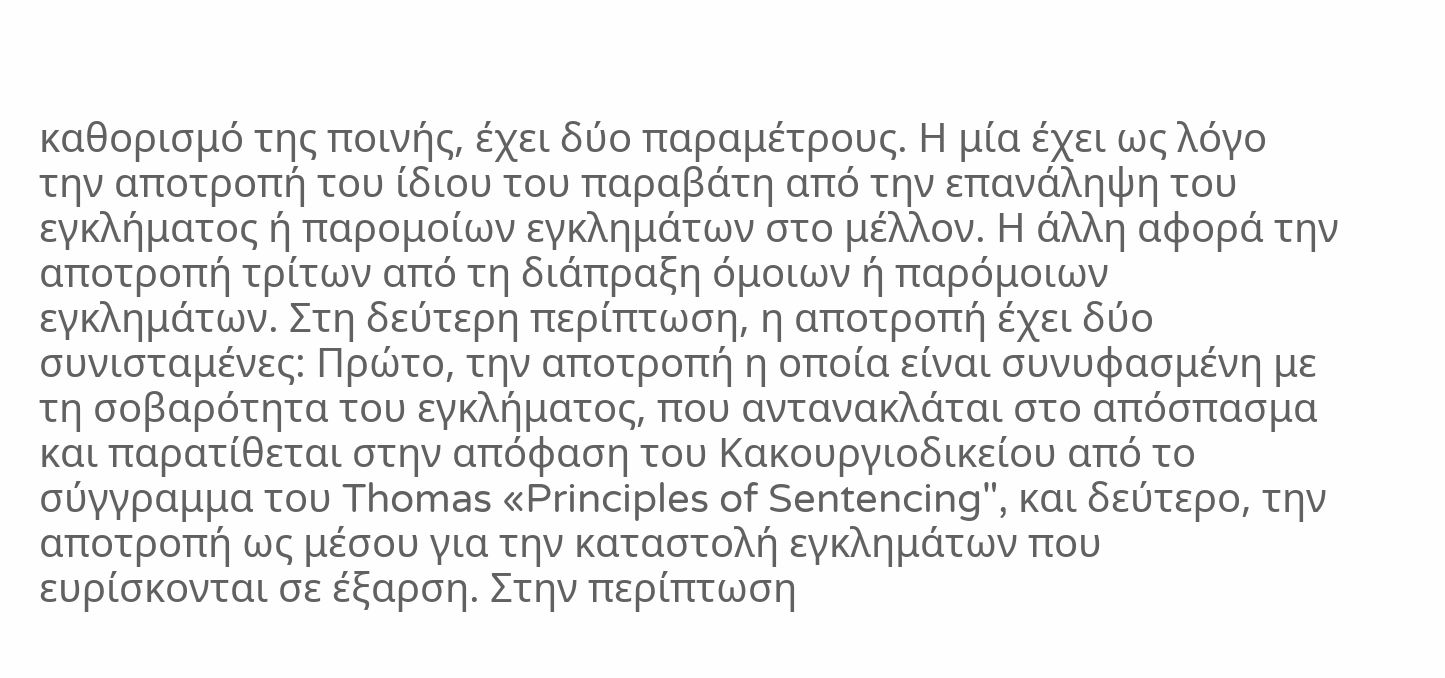καθορισμό της ποινής, έχει δύο παραμέτρους. Η μία έχει ως λόγο την αποτροπή του ίδιου του παραβάτη από την επανάληψη του εγκλήματος ή παρομοίων εγκλημάτων στο μέλλον. Η άλλη αφορά την αποτροπή τρίτων από τη διάπραξη όμοιων ή παρόμοιων εγκλημάτων. Στη δεύτερη περίπτωση, η αποτροπή έχει δύο συνισταμένες: Πρώτο, την αποτροπή η οποία είναι συνυφασμένη με τη σοβαρότητα του εγκλήματος, που αντανακλάται στο απόσπασμα και παρατίθεται στην απόφαση του Κακουργιοδικείου από το σύγγραμμα του Thomas «Principles of Sentencing", και δεύτερο, την αποτροπή ως μέσου για την καταστολή εγκλημάτων που ευρίσκονται σε έξαρση. Στην περίπτωση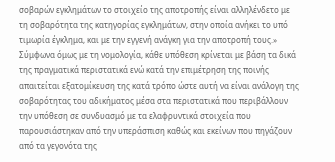σοβαρών εγκλημάτων το στοιχείο της αποτροπής είναι αλληλένδετο με τη σοβαρότητα της κατηγορίας εγκλημάτων, στην οποία ανήκει το υπό τιμωρία έγκλημα, και με την εγγενή ανάγκη για την αποτροπή τους.» Σύμφωνα όμως με τη νομολογία, κάθε υπόθεση κρίνεται με βάση τα δικά της πραγματικά περιστατικά ενώ κατά την επιμέτρηση της ποινής απαιτείται εξατομίκευση της κατά τρόπο ώστε αυτή να είναι ανάλογη της σοβαρότητας του αδικήματος μέσα στα περιστατικά που περιβάλλουν την υπόθεση σε συνδυασμό με τα ελαφρυντικά στοιχεία που παρουσιάστηκαν από την υπεράσπιση καθώς και εκείνων που πηγάζουν από τα γεγονότα της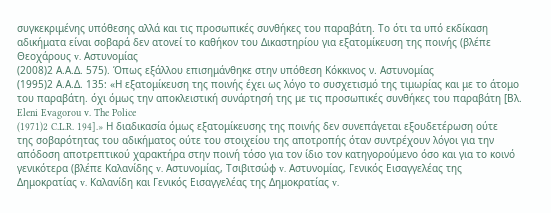συγκεκριμένης υπόθεσης αλλά και τις προσωπικές συνθήκες του παραβάτη. Το ότι τα υπό εκδίκαση αδικήματα είναι σοβαρά δεν ατονεί το καθήκον του Δικαστηρίου για εξατομίκευση της ποινής (βλέπε Θεοχάρους v. Αστυνομίας
(2008)2 Α.Α.Δ. 575). Όπως εξάλλου επισημάνθηκε στην υπόθεση Κόκκινος ν. Αστυνομίας
(1995)2 Α.Α.Δ. 135: «Η εξατομίκευση της ποινής έχει ως λόγο το συσχετισμό της τιμωρίας και με το άτομο του παραβάτη. όχι όμως την αποκλειστική συνάρτησή της με τις προσωπικές συνθήκες του παραβάτη [Βλ. Eleni Evagorou v. The Police
(1971)2 C.L.R. 194].» Η διαδικασία όμως εξατομίκευσης της ποινής δεν συνεπάγεται εξουδετέρωση ούτε της σοβαρότητας του αδικήματος ούτε του στοιχείου της αποτροπής όταν συντρέχουν λόγοι για την απόδοση αποτρεπτικού χαρακτήρα στην ποινή τόσο για τον ίδιο τον κατηγορούμενο όσο και για το κοινό γενικότερα (βλέπε Καλανίδης v. Αστυνομίας, Τσιβιτσώφ v. Αστυνομίας, Γενικός Εισαγγελέας της Δημοκρατίας v. Καλανίδη και Γενικός Εισαγγελέας της Δημοκρατίας v.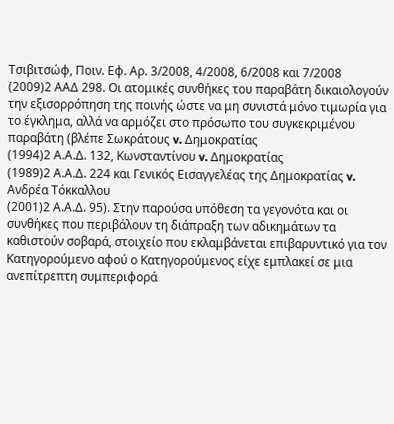Τσιβιτσώφ, Ποιν. Εφ. Αρ. 3/2008, 4/2008, 6/2008 και 7/2008
(2009)2 ΑΑΔ 298. Οι ατομικές συνθήκες του παραβάτη δικαιολογούν την εξισορρόπηση της ποινής ώστε να μη συνιστά μόνο τιμωρία για το έγκλημα, αλλά να αρμόζει στο πρόσωπο του συγκεκριμένου παραβάτη (βλέπε Σωκράτους v. Δημοκρατίας
(1994)2 Α.Α.Δ. 132, Κωνσταντίνου v. Δημοκρατίας
(1989)2 Α.Α.Δ. 224 και Γενικός Εισαγγελέας της Δημοκρατίας v. Ανδρέα Τόκκαλλου
(2001)2 Α.Α.Δ. 95). Στην παρούσα υπόθεση τα γεγονότα και οι συνθήκες που περιβάλουν τη διάπραξη των αδικημάτων τα καθιστούν σοβαρά, στοιχείο που εκλαμβάνεται επιβαρυντικό για τον Κατηγορούμενο αφού ο Κατηγορούμενος είχε εμπλακεί σε μια ανεπίτρεπτη συμπεριφορά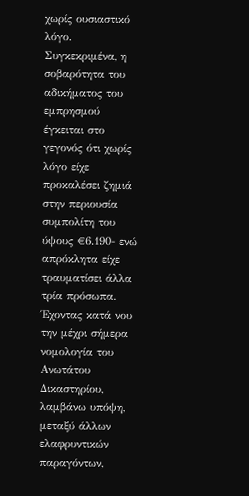χωρίς ουσιαστικό λόγο. Συγκεκριμένα, η σοβαρότητα του αδικήματος του εμπρησμού έγκειται στο γεγονός ότι χωρίς λόγο είχε προκαλέσει ζημιά στην περιουσία συμπολίτη του ύψους €6.190- ενώ απρόκλητα είχε τραυματίσει άλλα τρία πρόσωπα. Έχοντας κατά νου την μέχρι σήμερα νομολογία του Ανωτάτου Δικαστηρίου, λαμβάνω υπόψη, μεταξύ άλλων ελαφρυντικών παραγόντων,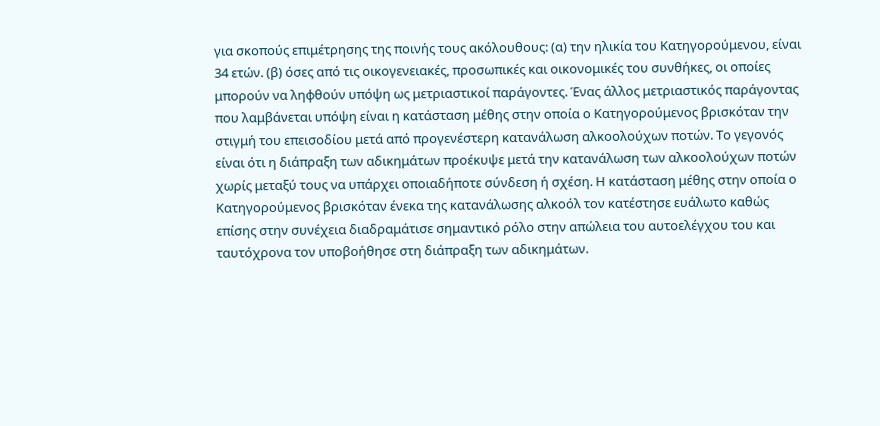για σκοπούς επιμέτρησης της ποινής τους ακόλουθους: (α) την ηλικία του Κατηγορούμενου, είναι 34 ετών. (β) όσες από τις οικογενειακές, προσωπικές και οικονομικές του συνθήκες, οι οποίες μπορούν να ληφθούν υπόψη ως μετριαστικοί παράγοντες. Ένας άλλος μετριαστικός παράγοντας που λαμβάνεται υπόψη είναι η κατάσταση μέθης στην οποία ο Κατηγορούμενος βρισκόταν την στιγμή του επεισοδίου μετά από προγενέστερη κατανάλωση αλκοολούχων ποτών. Το γεγονός είναι ότι η διάπραξη των αδικημάτων προέκυψε μετά την κατανάλωση των αλκοολούχων ποτών χωρίς μεταξύ τους να υπάρχει οποιαδήποτε σύνδεση ή σχέση. Η κατάσταση μέθης στην οποία ο Κατηγορούμενος βρισκόταν ένεκα της κατανάλωσης αλκοόλ τον κατέστησε ευάλωτο καθώς επίσης στην συνέχεια διαδραμάτισε σημαντικό ρόλο στην απώλεια του αυτοελέγχου του και ταυτόχρονα τον υποβοήθησε στη διάπραξη των αδικημάτων.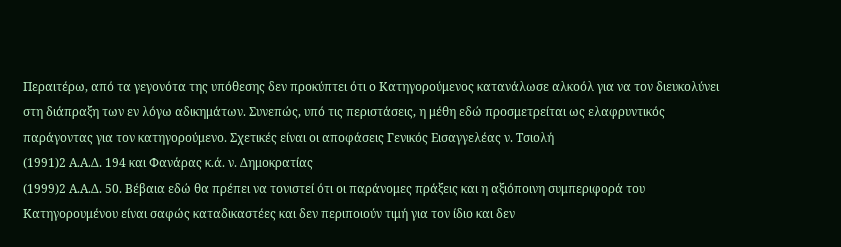Περαιτέρω, από τα γεγονότα της υπόθεσης δεν προκύπτει ότι ο Κατηγορούμενος κατανάλωσε αλκοόλ για να τον διευκολύνει στη διάπραξη των εν λόγω αδικημάτων. Συνεπώς, υπό τις περιστάσεις, η μέθη εδώ προσμετρείται ως ελαφρυντικός παράγοντας για τον κατηγορούμενο. Σχετικές είναι οι αποφάσεις Γενικός Εισαγγελέας ν. Τσιολή
(1991)2 Α.Α.Δ. 194 και Φανάρας κ.ά. ν. Δημοκρατίας
(1999)2 Α.Α.Δ. 50. Βέβαια εδώ θα πρέπει να τονιστεί ότι οι παράνομες πράξεις και η αξιόποινη συμπεριφορά του Κατηγορουμένου είναι σαφώς καταδικαστέες και δεν περιποιούν τιμή για τον ίδιο και δεν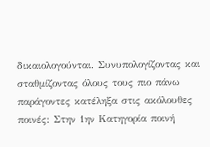δικαιολογούνται. Συνυπολογίζοντας και σταθμίζοντας όλους τους πιο πάνω παράγοντες κατέληξα στις ακόλουθες ποινές: Στην 1ην Κατηγορία ποινή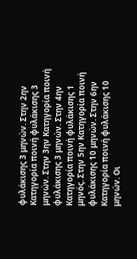φυλάκισης 3 μηνών. Στην 2ην Κατηγορία ποινή φυλάκισης 3 μηνών. Στην 3ην Κατηγορία ποινή φυλάκισης 3 μηνών. Στην 4ην Κατηγορία ποινή φυλάκισης 1 μηνός. Στην 5ην Κατηγορία ποινή φυλάκισης 10 μηνών. Στην 6ην Κατηγορία ποινή φυλάκισης 10 μηνών. Οι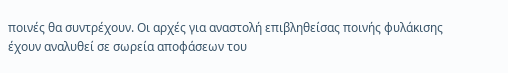ποινές θα συντρέχουν. Οι αρχές για αναστολή επιβληθείσας ποινής φυλάκισης έχουν αναλυθεί σε σωρεία αποφάσεων του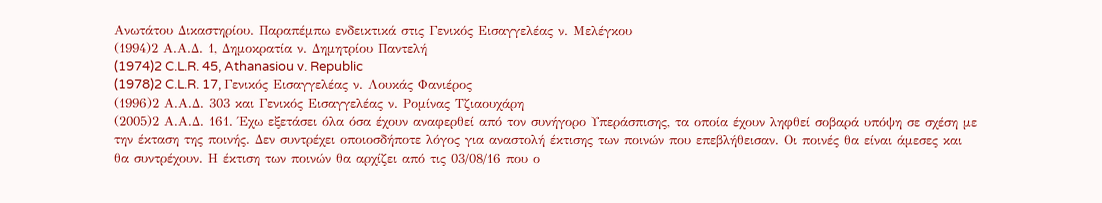Ανωτάτου Δικαστηρίου. Παραπέμπω ενδεικτικά στις Γενικός Εισαγγελέας ν. Μελέγκου
(1994)2 Α.Α.Δ. 1, Δημοκρατία ν. Δημητρίου Παντελή
(1974)2 C.L.R. 45, Athanasiou v. Republic
(1978)2 C.L.R. 17, Γενικός Εισαγγελέας ν. Λουκάς Φανιέρος
(1996)2 Α.Α.Δ. 303 και Γενικός Εισαγγελέας ν. Ρομίνας Τζιαουχάρη
(2005)2 Α.Α.Δ. 161. Έχω εξετάσει όλα όσα έχουν αναφερθεί από τον συνήγορο Υπεράσπισης, τα οποία έχουν ληφθεί σοβαρά υπόψη σε σχέση με την έκταση της ποινής. Δεν συντρέχει οποιοσδήποτε λόγος για αναστολή έκτισης των ποινών που επεβλήθεισαν. Οι ποινές θα είναι άμεσες και θα συντρέχουν. Η έκτιση των ποινών θα αρχίζει από τις 03/08/16 που ο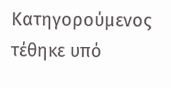Κατηγορούμενος τέθηκε υπό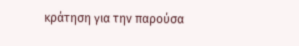κράτηση για την παρούσα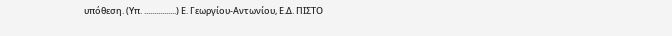υπόθεση. (Υπ. ................) Ε. Γεωργίου-Αντωνίου, Ε.Δ. ΠΙΣΤΟ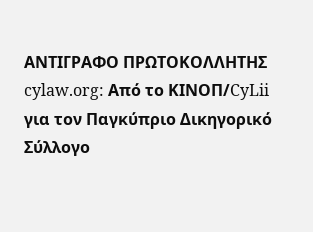ΑΝΤΙΓΡΑΦΟ ΠΡΩΤΟΚΟΛΛΗΤΗΣ cylaw.org: Από το ΚΙΝOΠ/CyLii για τον Παγκύπριο Δικηγορικό Σύλλογο